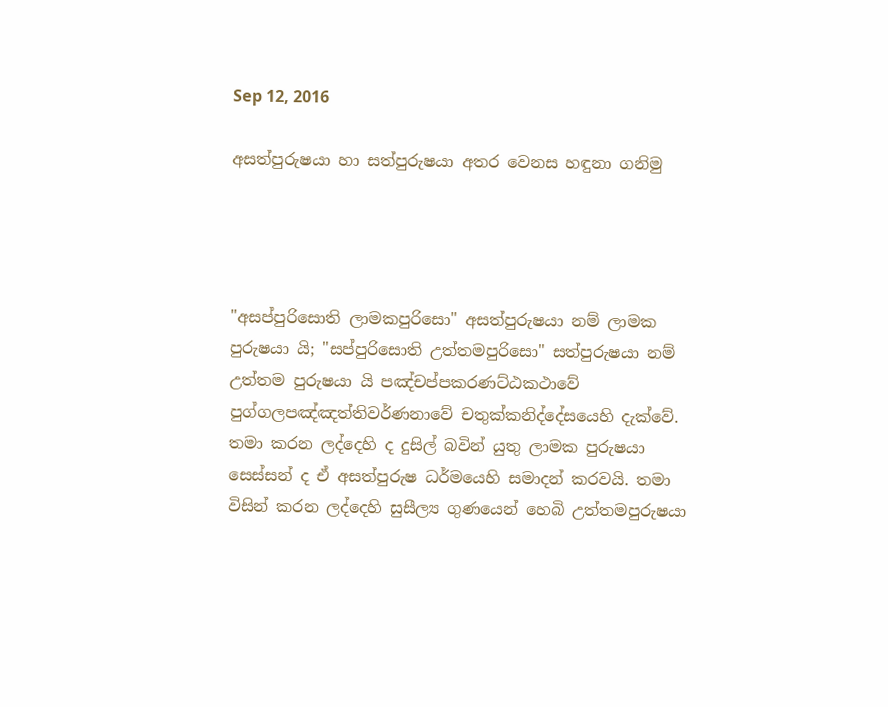Sep 12, 2016

අසත්පුරුෂයා හා සත්පුරුෂයා අතර වෙනස හඳුනා ගනිමු




"අසප්පුරිසොති ලාමකපුරිසො" අසත්පුරුෂයා නම් ලාමක පුරුෂයා යි; "සප්පුරිසොති උත්තමපුරිසො" සත්පුරුෂයා නම් උත්තම පුරුෂයා යි පඤ්චප්පකරණට්ඨකථාවේ පුග්ගලපඤ්ඤත්තිවර්ණනාවේ චතුක්කනිද්දේසයෙහි දැක්වේ. තමා කරන ලද්දෙහි ද දුසිල් බවින් යුතු ලාමක පුරුෂයා සෙස්සන් ද ඒ අසත්පුරුෂ ධර්මයෙහි සමාදන් කරවයි. තමා විසින් කරන ලද්දෙහි සුසීල්‍ය ගුණයෙන් හෙබි උත්තමපුරුෂයා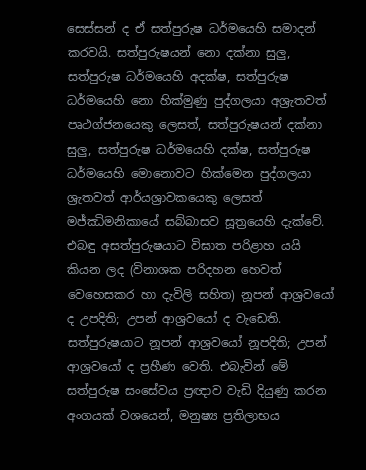සෙස්සන් ද ඒ සත්පුරුෂ ධර්මයෙහි සමාදන් කරවයි. සත්පුරුෂයන් නො දක්නා සුලු, සත්පුරුෂ ධර්මයෙහි අදක්ෂ, සත්පුරුෂ ධර්මයෙහි නො හික්මුණු පුද්ගලයා අශ්‍රැතවත් පෘථග්ජනයෙකු ලෙසත්, සත්පුරුෂයන් දක්නා සුලු, සත්පුරුෂ ධර්මයෙහි දක්ෂ, සත්පුරුෂ ධර්මයෙහි මොනොවට හික්මෙන පුද්ගලයා ශ්‍රැතවත් ආර්යශ්‍රාවකයෙකු ලෙසත් මජ්ඣිමනිකායේ සබ්බාසව සූත්‍රයෙහි දැක්වේ. එබඳු අසත්පුරුෂයාට විඝාත පරිළාහ යයි කියන ලද (විනාශක පරිදහන හෙවත් වෙහෙසකර හා දැවිලි සහිත) නූපන් ආශ්‍රවයෝ ද උපදිති; උපන් ආශ්‍රවයෝ ද වැඩෙති. සත්පුරුෂයාට නූපන් ආශ්‍රවයෝ නූපදිති; උපන් ආශ්‍රවයෝ ද ප්‍රහීණ වෙති. එබැවින් මේ සත්පුරුෂ සංසේවය ප්‍රඥාව වැඩි දියුණු කරන අංගයක් වශයෙන්, මනුෂ්‍ය ප්‍රතිලාභය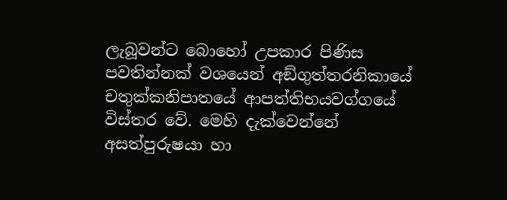ලැබූවන්ට බොහෝ උපකාර පිණිස පවතින්නක් වශයෙන් අඞ්ගුත්තරනිකායේ චතුක්කනිපාතයේ ආපත්තිභයවග්ගයේ විස්තර වේ. මෙහි දැක්වෙන්නේ අසත්පුරුෂයා හා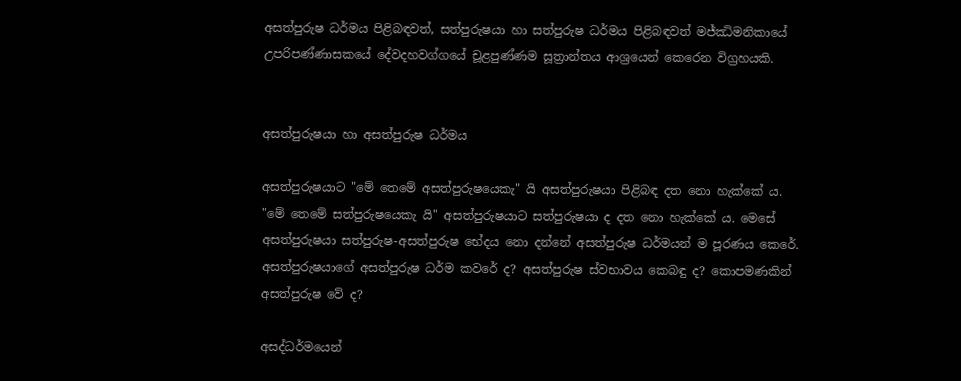අසත්පුරුෂ ධර්මය පිළිබඳවත්, සත්පුරුෂයා හා සත්පුරුෂ ධර්මය පිළිබඳවත් මජ්ඣිමනිකායේ උපරිපණ්ණාසකයේ දේවදහවග්ගයේ චූළපුණ්ණම සූත්‍රාන්තය ආශ්‍රයෙන් කෙරෙන විග්‍රහයකි.


අසත්පුරුෂයා හා අසත්පුරුෂ ධර්මය

අසත්පුරුෂයාට "මේ තෙමේ අසත්පුරුෂයෙකැ" යි අසත්පුරුෂයා පිළිබඳ දත නො හැක්කේ ය. "මේ තෙමේ සත්පුරුෂයෙකැ යි" අසත්පුරුෂයාට සත්පුරුෂයා ද දත නො හැක්කේ ය. මෙසේ අසත්පුරුෂයා සත්පුරුෂ-අසත්පුරුෂ භේදය නො දන්නේ අසත්පුරුෂ ධර්මයන් ම පූරණය කෙරේ. අසත්පුරුෂයාගේ අසත්පුරුෂ ධර්ම කවරේ ද? අසත්පුරුෂ ස්වභාවය කෙබඳු ද? කොපමණකින් අසත්පුරුෂ වේ ද?

අසද්ධර්මයෙන්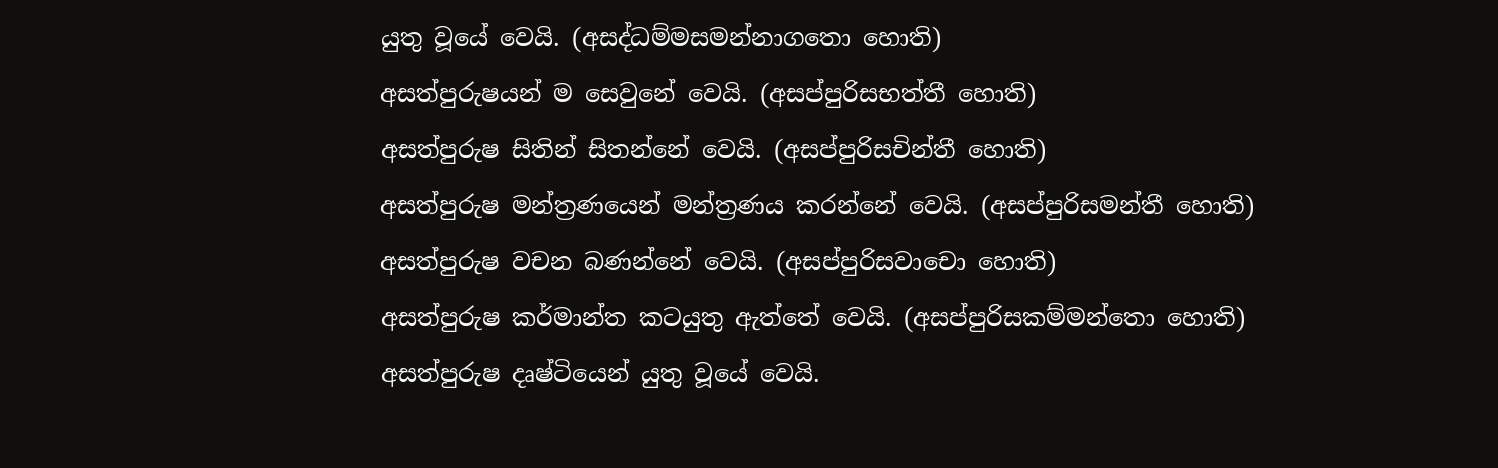යුතු වූයේ වෙයි. (අසද්ධම්මසමන්නාගතො හොති)
අසත්පුරුෂයන් ම සෙවුනේ වෙයි. (අසප්පුරිසභත්තී හොති)
අසත්පුරුෂ සිතින් සිතන්නේ වෙයි. (අසප්පුරිසචින්තී හොති)
අසත්පුරුෂ මන්ත්‍රණයෙන් මන්ත්‍රණය කරන්නේ වෙයි. (අසප්පුරිසමන්තී හොති)
අසත්පුරුෂ වචන බණන්නේ වෙයි. (අසප්පුරිසවාචො හොති)
අසත්පුරුෂ කර්මාන්ත කටයුතු ඇත්තේ වෙයි. (අසප්පුරිසකම්මන්තො හොති)
අසත්පුරුෂ දෘෂ්ටියෙන් යුතු වූයේ වෙයි.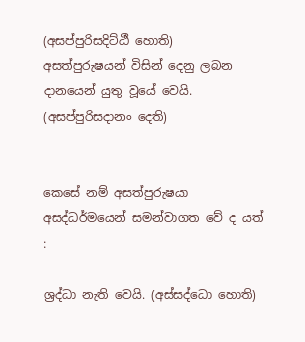(අසප්පුරිසදිට්ඨී හොති)
අසත්පුරුෂයන් විසින් දෙනු ලබන දානයෙන් යුතු වූයේ වෙයි. (අසප්පුරිසදානං දෙති)


කෙසේ නම් අසත්පුරුෂයා අසද්ධර්මයෙන් සමන්වාගත වේ ද යත් :

ශ්‍රද්ධා නැති වෙයි. (අස්සද්ධො හොති)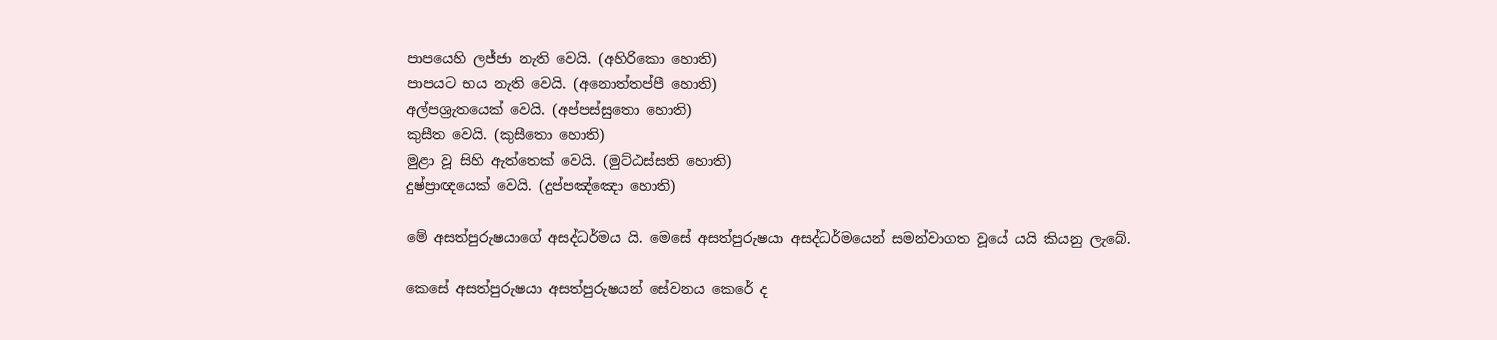පාපයෙහි ලජ්ජා නැති වෙයි. (අහිරිකො හොති)
පාපයට භය නැති වෙයි. (අනොත්තප්පී හොති)
අල්පශ්‍රැතයෙක් වෙයි. (අප්පස්සුතො හොති)
කුසීත වෙයි. (කුසීතො හොති)
මුළා වූ සිහි ඇත්තෙක් වෙයි. (මුට්ඨස්සති හොති)
දුෂ්ප්‍රාඥයෙක් වෙයි. (දුප්පඤ්ඤො හොති)

මේ අසත්පුරුෂයාගේ අසද්ධර්මය යි. මෙසේ අසත්පුරුෂයා අසද්ධර්මයෙන් සමන්වාගත වූයේ යයි කියනු ලැබේ.

කෙසේ අසත්පුරුෂයා අසත්පුරුෂයන් සේවනය කෙරේ ද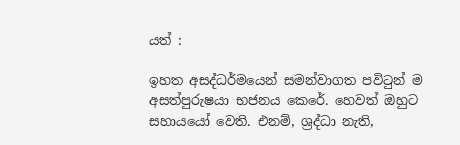යත් :

ඉහත අසද්ධර්මයෙන් සමන්වාගත පවිටුන් ම අසත්පුරුෂයා භජනය කෙරේ. හෙවත් ඔහුට සහායයෝ වෙති. එනම්, ශ්‍රද්ධා නැති,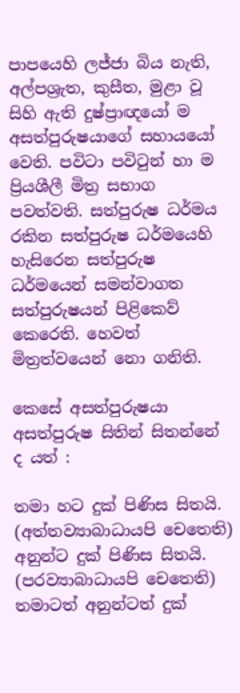පාපයෙහි ලජ්ජා බිය නැති, අල්පශ්‍රැත, කුසීත, මුළා වූ සිහි ඇති දුෂ්ප්‍රාඥයෝ ම අසත්පුරුෂයාගේ සහායයෝ වෙති. පවිටා පවිටුන් හා ම ප්‍රියශීලී මිත්‍ර සභාග පවත්වති. සත්පුරුෂ ධර්මය රකින සත්පුරුෂ ධර්මයෙහි හැසිරෙන සත්පුරුෂ ධර්මයෙන් සමන්වාගත සත්පුරුෂයන් පිළිකෙව් කෙරෙති. හෙවත් මිත්‍රත්වයෙන් නො ගනිති.

කෙසේ අසත්පුරුෂයා අසත්පුරුෂ සිතින් සිතන්නේ ද යත් :

තමා හට දුක් පිණිස සිතයි. (අත්තව්‍යාබාධායපි චෙතෙති)
අනුන්ට දුක් පිණිස සිතයි. (පරව්‍යාබාධායපි චෙතෙති)
තමාටත් අනුන්ටත් දුක්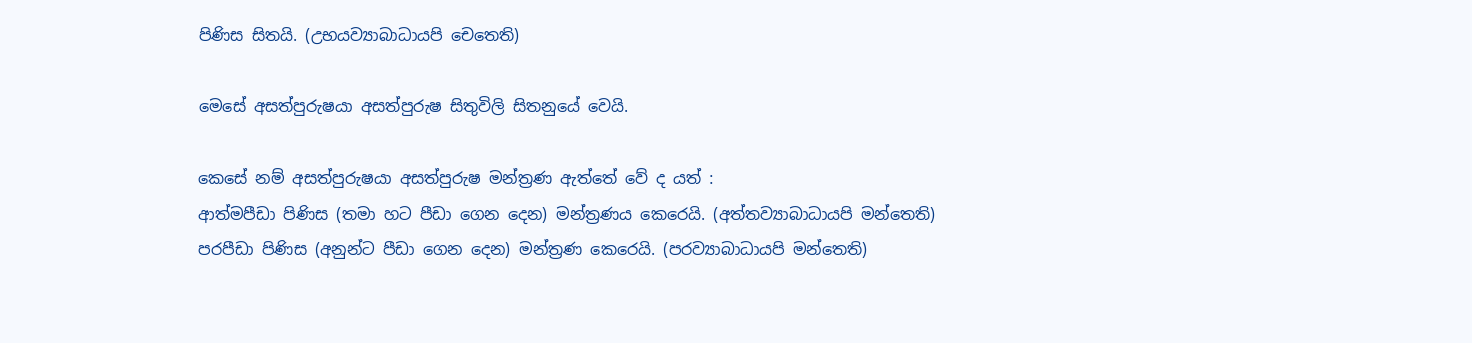පිණිස සිතයි. (උභයව්‍යාබාධායපි චෙතෙති)

මෙසේ අසත්පුරුෂයා අසත්පුරුෂ සිතුවිලි සිතනුයේ වෙයි.

කෙසේ නම් අසත්පුරුෂයා අසත්පුරුෂ මන්ත්‍රණ ඇත්තේ වේ ද යත් :
ආත්මපීඩා පිණිස (තමා හට පීඩා ගෙන දෙන) මන්ත්‍රණය කෙරෙයි. (අත්තව්‍යාබාධායපි මන්තෙති)
පරපීඩා පිණිස (අනුන්ට පීඩා ගෙන දෙන) මන්ත්‍රණ කෙරෙයි. (පරව්‍යාබාධායපි මන්තෙති)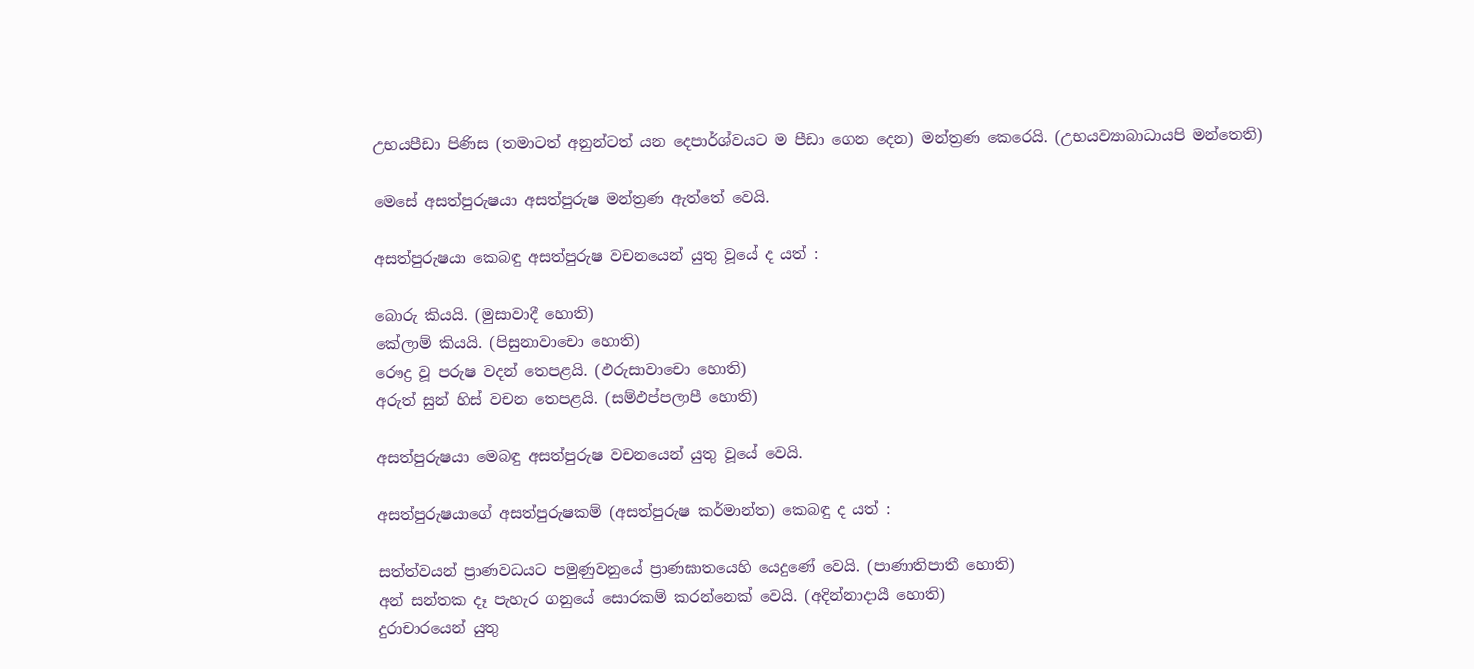උභයපීඩා පිණිස (තමාටත් අනුන්ටත් යන දෙපාර්ශ්වයට ම පීඩා ගෙන දෙන) මන්ත්‍රණ කෙරෙයි. (උභයව්‍යාබාධායපි මන්තෙති)

මෙසේ අසත්පුරුෂයා අසත්පුරුෂ මන්ත්‍රණ ඇත්තේ වෙයි.

අසත්පුරුෂයා කෙබඳු අසත්පුරුෂ වචනයෙන් යුතු වූයේ ද යත් :

බොරු කියයි. (මුසාවාදී හොති)
කේලාම් කියයි. (පිසුනාවාචො හොති)
රෞද්‍ර වූ පරුෂ වදන් තෙපළයි. (ඵරුසාවාචො හොති)
අරුත් සුන් හිස් වචන තෙපළයි. (සම්ඵප්පලාපී හොති)

අසත්පුරුෂයා මෙබඳු අසත්පුරුෂ වචනයෙන් යුතු වූයේ වෙයි.

අසත්පුරුෂයාගේ අසත්පුරුෂකම් (අසත්පුරුෂ කර්මාන්ත) කෙබඳු ද යත් :

සත්ත්වයන් ප්‍රාණවධයට පමුණුවනුයේ ප්‍රාණඝාතයෙහි යෙදුණේ වෙයි. (පාණාතිපාතී හොති)
අන් සන්තක දෑ පැහැර ගනුයේ සොරකම් කරන්නෙක් වෙයි. (අදින්නාදායී හොති)
දුරාචාරයෙන් යුතු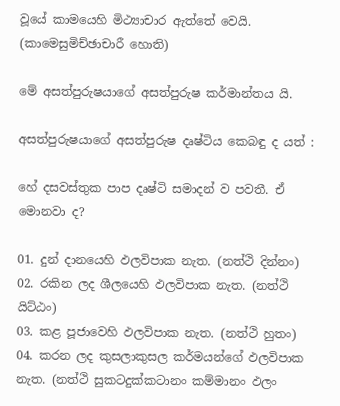වූයේ කාමයෙහි මිථ්‍යාචාර ඇත්තේ වෙයි. (කාමෙසුමිච්ඡාචාරී හොති)

මේ අසත්පුරුෂයාගේ අසත්පුරුෂ කර්මාන්තය යි.

අසත්පුරුෂයාගේ අසත්පුරුෂ දෘෂ්ටිය කෙබඳු ද යත් :

හේ දසවස්තුක පාප දෘෂ්ටි සමාදන් ව පවතී. ඒ මොනවා ද?

01. දුන් දානයෙහි ඵලවිපාක නැත. (නත්ථි දින්නං)
02. රකින ලද ශීලයෙහි ඵලවිපාක නැත. (නත්ථි යිට්ඨං)
03. කළ පූජාවෙහි ඵලවිපාක නැත. (නත්ථි හුතං)
04. කරන ලද කුසලාකුසල කර්මයන්ගේ ඵලවිපාක නැත. (නත්ථි සුකටදුක්කටානං කම්මානං ඵලං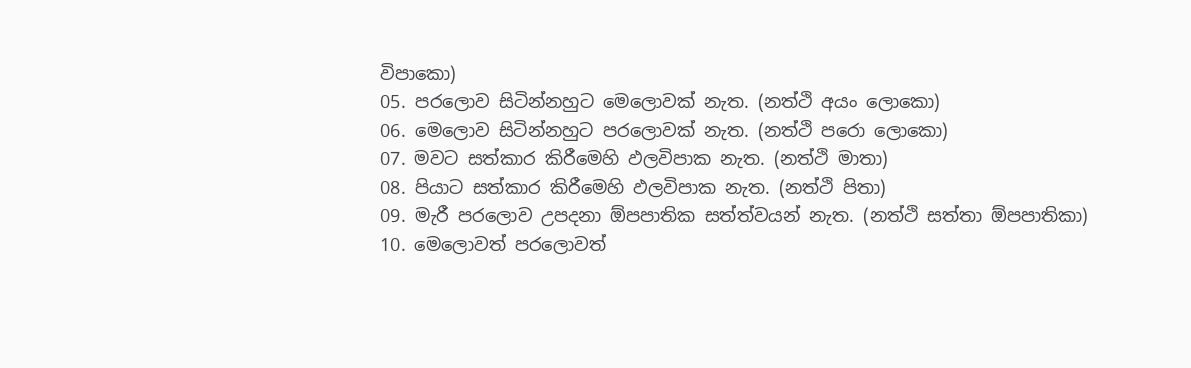විපාකො)
05. පරලොව සිටින්නහුට මෙලොවක් නැත. (නත්ථි අයං ලොකො)
06. මෙලොව සිටින්නහුට පරලොවක් නැත. (නත්ථි පරො ලොකො)
07. මවට සත්කාර කිරීමෙහි ඵලවිපාක නැත. (නත්ථි මාතා)
08. පියාට සත්කාර කිරීමෙහි ඵලවිපාක නැත. (නත්ථි පිතා)
09. මැරී පරලොව උපදනා ඕපපාතික සත්ත්වයන් නැත. (නත්ථි සත්තා ඕපපාතිකා)
10. මෙලොවත් පරලොවත්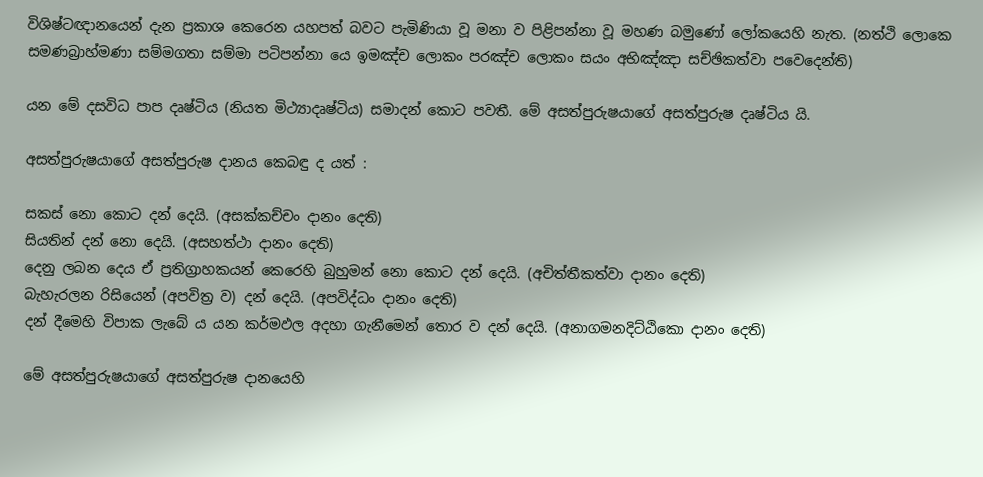විශිෂ්ටඥානයෙන් දැන ප්‍රකාශ කෙරෙන යහපත් බවට පැමිණියා වූ මනා ව පිළිපන්නා වූ මහණ බමුණෝ ලෝකයෙහි නැත. (නත්ථි ලොකෙ සමණබ්‍රාහ්මණා සම්මගතා සම්මා පටිපන්නා යෙ ඉමඤ්ච ලොකං පරඤ්ච ලොකං සයං අභිඤ්ඤා සච්ඡිකත්වා පවෙදෙන්ති)

යන මේ දසවිධ පාප දෘෂ්ටිය (නියත මිථ්‍යාදෘෂ්ටිය) සමාදන් කොට පවතී. මේ අසත්පුරුෂයාගේ අසත්පුරුෂ දෘෂ්ටිය යි.

අසත්පුරුෂයාගේ අසත්පුරුෂ දානය කෙබඳු ද යත් :

සකස් නො කොට දන් දෙයි. (අසක්කච්චං දානං දෙති)
සියතින් දන් නො දෙයි. (අසහත්ථා දානං දෙති)
දෙනු ලබන දෙය ඒ ප්‍රතිග්‍රාහකයන් කෙරෙහි බුහුමන් නො කොට දන් දෙයි. (අචිත්තීකත්වා දානං දෙති)
බැහැරලන රිසියෙන් (අපවිත්‍ර ව) දන් දෙයි. (අපවිද්ධං දානං දෙති)
දන් දීමෙහි විපාක ලැබේ ය යන කර්මඵල අදහා ගැනීමෙන් තොර ව දන් දෙයි. (අනාගමනදිට්ඨිකො දානං දෙති)

මේ අසත්පුරුෂයාගේ අසත්පුරුෂ දානයෙහි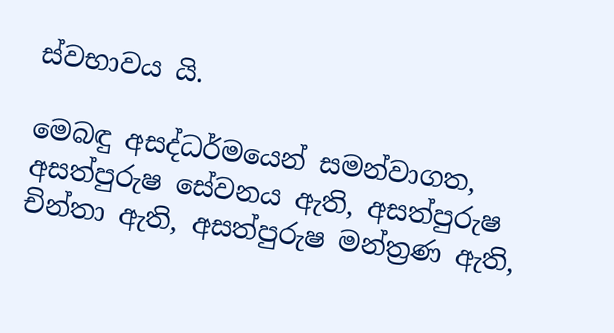ස්වභාවය යි.

මෙබඳු අසද්ධර්මයෙන් සමන්වාගත, අසත්පුරුෂ සේවනය ඇති, අසත්පුරුෂ චින්තා ඇති, අසත්පුරුෂ මන්ත්‍රණ ඇති,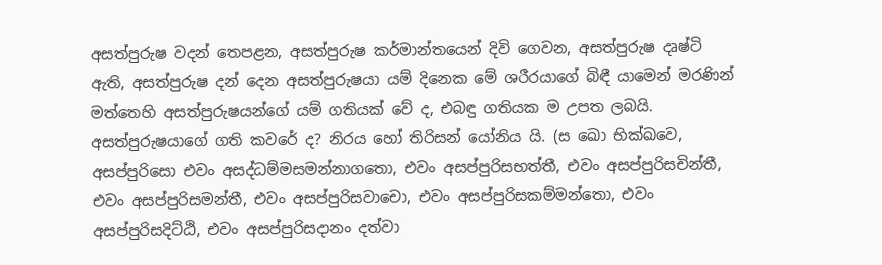අසත්පුරුෂ වදන් තෙපළන, අසත්පුරුෂ කර්මාන්තයෙන් දිවි ගෙවන, අසත්පුරුෂ දෘෂ්ටි ඇති, අසත්පුරුෂ දන් දෙන අසත්පුරුෂයා යම් දිනෙක මේ ශරීරයාගේ බිඳී යාමෙන් මරණින් මත්තෙහි අසත්පුරුෂයන්ගේ යම් ගතියක් වේ ද, එබඳු ගතියක ම උපත ලබයි. අසත්පුරුෂයාගේ ගති කවරේ ද? නිරය හෝ තිරිසන් යෝනිය යි. (ස ඛො භික්ඛවෙ, අසප්පුරිසො එවං අසද්ධම්මසමන්නාගතො, එවං අසප්පුරිසභත්තී, එවං අසප්පුරිසචින්තී, එවං අසප්පුරිසමන්තී, එවං අසප්පුරිසවාචො, එවං අසප්පුරිසකම්මන්තො, එවං අසප්පුරිසදිට්ඨි, එවං අසප්පුරිසදානං දත්වා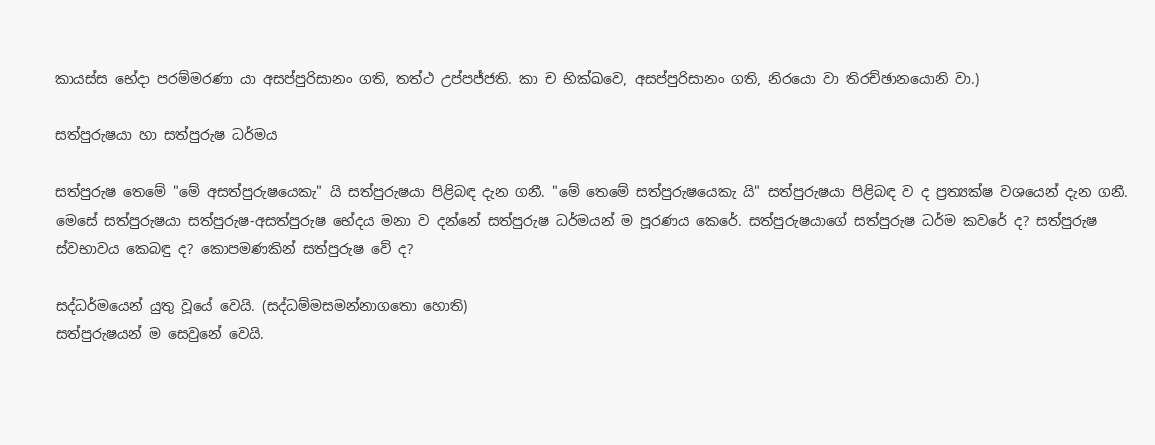කායස්ස භේදා පරම්මරණා යා අසප්පුරිසානං ගති, තත්ථ උප්පජ්ජති. කා ච භික්ඛවෙ, අසප්පුරිසානං ගති, නිරයො වා තිරච්ඡානයොනි වා.)

සත්පුරුෂයා හා සත්පුරුෂ ධර්මය

සත්පුරුෂ තෙමේ "මේ අසත්පුරුෂයෙකැ" යි සත්පුරුෂයා පිළිබඳ දැන ගනී. "මේ තෙමේ සත්පුරුෂයෙකැ යි" සත්පුරුෂයා පිළිබඳ ව ද ප්‍රත්‍යක්ෂ වශයෙන් දැන ගනී. මෙසේ සත්පුරුෂයා සත්පුරුෂ-අසත්පුරුෂ භේදය මනා ව දන්නේ සත්පුරුෂ ධර්මයන් ම පූරණය කෙරේ. සත්පුරුෂයාගේ සත්පුරුෂ ධර්ම කවරේ ද? සත්පුරුෂ ස්වභාවය කෙබඳු ද? කොපමණකින් සත්පුරුෂ වේ ද?

සද්ධර්මයෙන් යුතු වූයේ වෙයි. (සද්ධම්මසමන්නාගතො හොති)
සත්පුරුෂයන් ම සෙවුනේ වෙයි.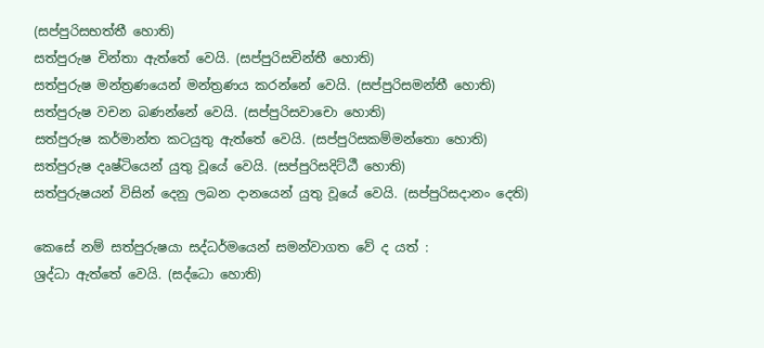(සප්පුරිසභත්තී හොති)
සත්පුරුෂ චින්තා ඇත්තේ වෙයි. (සප්පුරිසචින්තී හොති)
සත්පුරුෂ මන්ත්‍රණයෙන් මන්ත්‍රණය කරන්නේ වෙයි. (සප්පුරිසමන්තී හොති)
සත්පුරුෂ වචන බණන්නේ වෙයි. (සප්පුරිසවාචො හොති)
සත්පුරුෂ කර්මාන්ත කටයුතු ඇත්තේ වෙයි. (සප්පුරිසකම්මන්තො හොති)
සත්පුරුෂ දෘෂ්ටියෙන් යුතු වූයේ වෙයි. (සප්පුරිසදිට්ඨී හොති)
සත්පුරුෂයන් විසින් දෙනු ලබන දානයෙන් යුතු වූයේ වෙයි. (සප්පුරිසදානං දෙති)

කෙසේ නම් සත්පුරුෂයා සද්ධර්මයෙන් සමන්වාගත වේ ද යත් :
ශ්‍රද්ධා ඇත්තේ වෙයි. (සද්ධො හොති)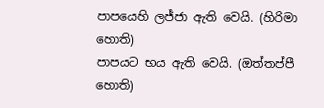පාපයෙහි ලජ්ජා ඇති වෙයි. (හිරිමා හොති)
පාපයට භය ඇති වෙයි. (ඔත්තප්පී හොති)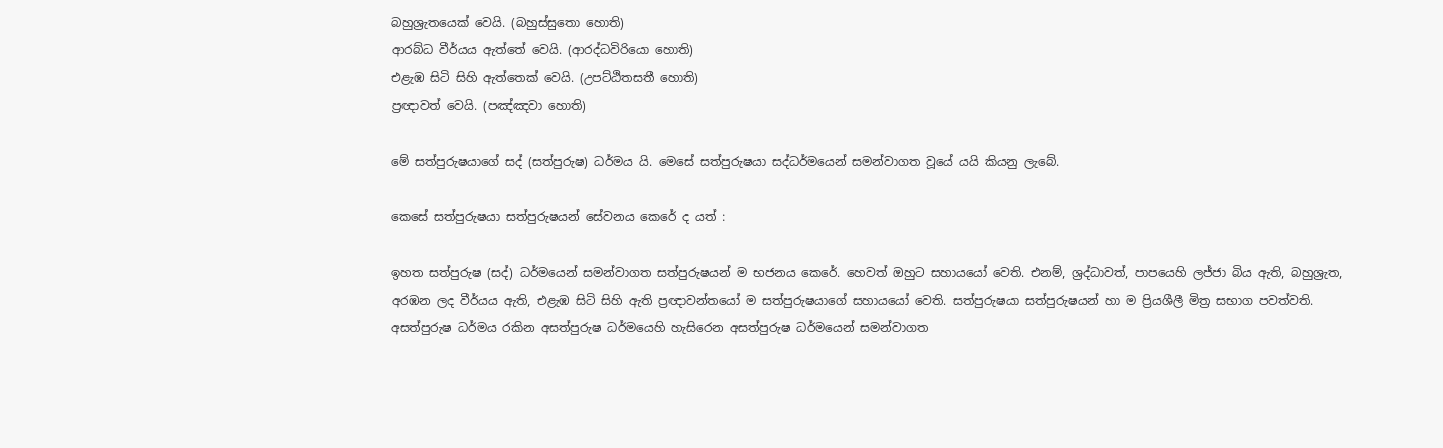බහුශ්‍රැතයෙක් වෙයි. (බහුස්සුතො හොති)
ආරබ්ධ වීර්යය ඇත්තේ වෙයි. (ආරද්ධවිරියො හොති)
එළැඹ සිටි සිහි ඇත්තෙක් වෙයි. (උපට්ඨිතසතී හොති)
ප්‍රඥාවත් වෙයි. (පඤ්ඤවා හොති)

මේ සත්පුරුෂයාගේ සද් (සත්පුරුෂ) ධර්මය යි. මෙසේ සත්පුරුෂයා සද්ධර්මයෙන් සමන්වාගත වූයේ යයි කියනු ලැබේ.

කෙසේ සත්පුරුෂයා සත්පුරුෂයන් සේවනය කෙරේ ද යත් :

ඉහත සත්පුරුෂ (සද්) ධර්මයෙන් සමන්වාගත සත්පුරුෂයන් ම භජනය කෙරේ. හෙවත් ඔහුට සහායයෝ වෙති. එනම්, ශ්‍රද්ධාවත්, පාපයෙහි ලජ්ජා බිය ඇති, බහුශ්‍රැත, අරඹන ලද වීර්යය ඇති, එළැඹ සිටි සිහි ඇති ප්‍රඥාවන්තයෝ ම සත්පුරුෂයාගේ සහායයෝ වෙති. සත්පුරුෂයා සත්පුරුෂයන් හා ම ප්‍රියශීලී මිත්‍ර සභාග පවත්වති. අසත්පුරුෂ ධර්මය රකින අසත්පුරුෂ ධර්මයෙහි හැසිරෙන අසත්පුරුෂ ධර්මයෙන් සමන්වාගත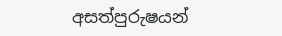අසත්පුරුෂයන්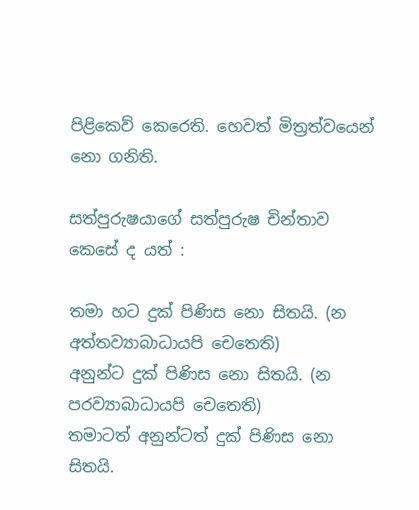පිළිකෙව් කෙරෙති. හෙවත් මිත්‍රත්වයෙන් නො ගනිති.

සත්පුරුෂයාගේ සත්පුරුෂ චින්තාව කෙසේ ද යත් :

තමා හට දුක් පිණිස නො සිතයි. (න අත්තව්‍යාබාධායපි චෙතෙති)
අනුන්ට දුක් පිණිස නො සිතයි. (න පරව්‍යාබාධායපි චෙතෙති)
තමාටත් අනුන්ටත් දුක් පිණිස නො සිතයි.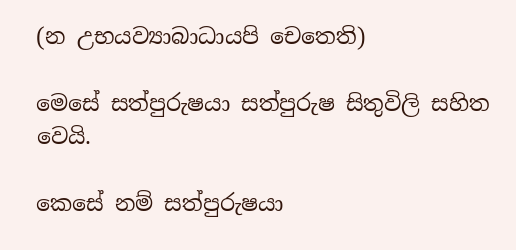(න උභයව්‍යාබාධායපි චෙතෙති)

මෙසේ සත්පුරුෂයා සත්පුරුෂ සිතුවිලි සහිත වෙයි.

කෙසේ නම් සත්පුරුෂයා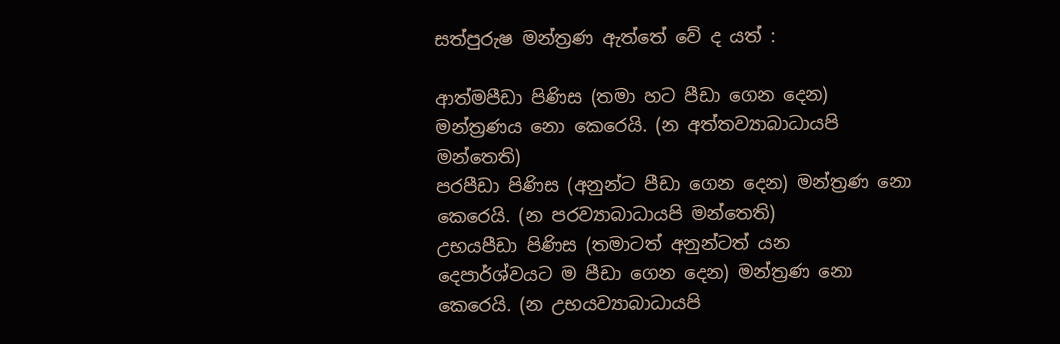සත්පුරුෂ මන්ත්‍රණ ඇත්තේ වේ ද යත් :

ආත්මපීඩා පිණිස (තමා හට පීඩා ගෙන දෙන) මන්ත්‍රණය නො කෙරෙයි. (න අත්තව්‍යාබාධායපි මන්තෙති)
පරපීඩා පිණිස (අනුන්ට පීඩා ගෙන දෙන) මන්ත්‍රණ නො කෙරෙයි. (න පරව්‍යාබාධායපි මන්තෙති)
උභයපීඩා පිණිස (තමාටත් අනුන්ටත් යන දෙපාර්ශ්වයට ම පීඩා ගෙන දෙන) මන්ත්‍රණ නො කෙරෙයි. (න උභයව්‍යාබාධායපි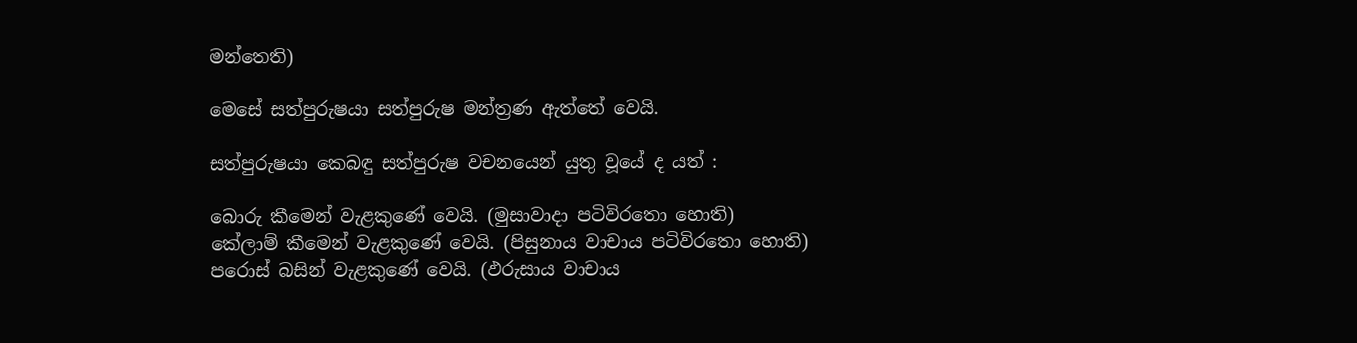මන්තෙති)

මෙසේ සත්පුරුෂයා සත්පුරුෂ මන්ත්‍රණ ඇත්තේ වෙයි.

සත්පුරුෂයා කෙබඳු සත්පුරුෂ වචනයෙන් යුතු වූයේ ද යත් :

බොරු කීමෙන් වැළකුණේ වෙයි. (මුසාවාදා පටිවිරතො හොති)
කේලාම් කීමෙන් වැළකුණේ වෙයි. (පිසුනාය වාචාය පටිවිරතො හොති)
පරොස් බසින් වැළකුණේ වෙයි. (ඵරුසාය වාචාය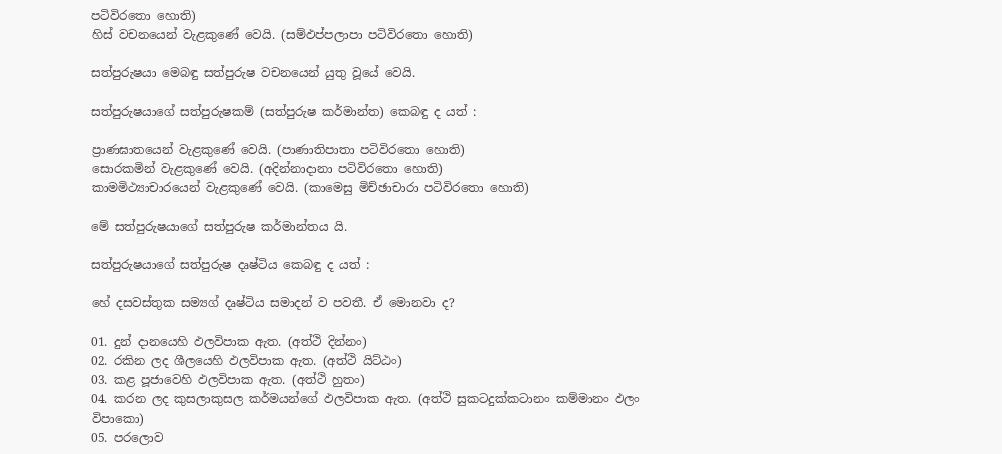පටිවිරතො හොති)
හිස් වචනයෙන් වැළකුණේ වෙයි. (සම්ඵප්පලාපා පටිවිරතො හොති)

සත්පුරුෂයා මෙබඳු සත්පුරුෂ වචනයෙන් යුතු වූයේ වෙයි.

සත්පුරුෂයාගේ සත්පුරුෂකම් (සත්පුරුෂ කර්මාන්ත) කෙබඳු ද යත් :

ප්‍රාණඝාතයෙන් වැළකුණේ වෙයි. (පාණාතිපාතා පටිවිරතො හොති)
සොරකමින් වැළකුණේ වෙයි. (අදින්නාදානා පටිවිරතො හොති)
කාමමිථ්‍යාචාරයෙන් වැළකුණේ වෙයි. (කාමෙසු මිච්ඡාචාරා පටිවිරතො හොති)

මේ සත්පුරුෂයාගේ සත්පුරුෂ කර්මාන්තය යි.

සත්පුරුෂයාගේ සත්පුරුෂ දෘෂ්ටිය කෙබඳු ද යත් :

හේ දසවස්තුක සම්‍යග් දෘෂ්ටිය සමාදන් ව පවතී. ඒ මොනවා ද?

01. දුන් දානයෙහි ඵලවිපාක ඇත. (අත්ථි දින්නං)
02. රකින ලද ශීලයෙහි ඵලවිපාක ඇත. (අත්ථි යිට්ඨං)
03. කළ පූජාවෙහි ඵලවිපාක ඇත. (අත්ථි හුතං)
04. කරන ලද කුසලාකුසල කර්මයන්ගේ ඵලවිපාක ඇත. (අත්ථි සුකටදුක්කටානං කම්මානං ඵලං විපාකො)
05. පරලොව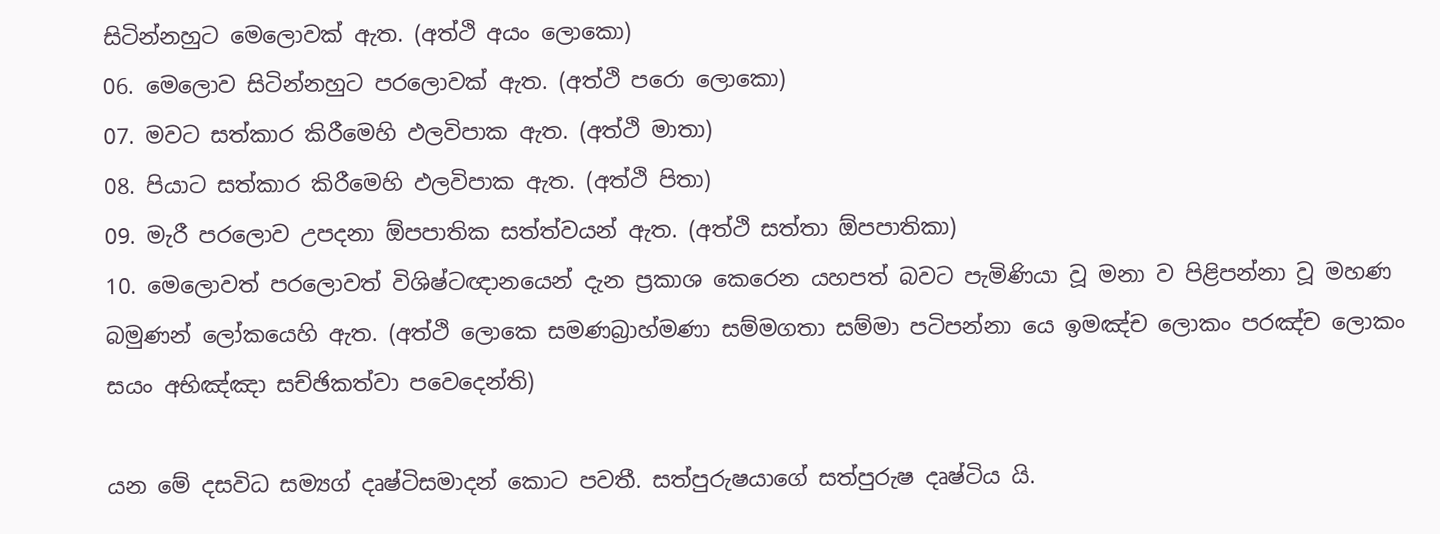සිටින්නහුට මෙලොවක් ඇත. (අත්ථි අයං ලොකො)
06. මෙලොව සිටින්නහුට පරලොවක් ඇත. (අත්ථි පරො ලොකො)
07. මවට සත්කාර කිරීමෙහි ඵලවිපාක ඇත. (අත්ථි මාතා)
08. පියාට සත්කාර කිරීමෙහි ඵලවිපාක ඇත. (අත්ථි පිතා)
09. මැරී පරලොව උපදනා ඕපපාතික සත්ත්වයන් ඇත. (අත්ථි සත්තා ඕපපාතිකා)
10. මෙලොවත් පරලොවත් විශිෂ්ටඥානයෙන් දැන ප්‍රකාශ කෙරෙන යහපත් බවට පැමිණියා වූ මනා ව පිළිපන්නා වූ මහණ බමුණන් ලෝකයෙහි ඇත. (අත්ථි ලොකෙ සමණබ්‍රාහ්මණා සම්මගතා සම්මා පටිපන්නා යෙ ඉමඤ්ච ලොකං පරඤ්ච ලොකං සයං අභිඤ්ඤා සච්ඡිකත්වා පවෙදෙන්ති)

යන මේ දසවිධ සම්‍යග් දෘෂ්ටිසමාදන් කොට පවතී. සත්පුරුෂයාගේ සත්පුරුෂ දෘෂ්ටිය යි.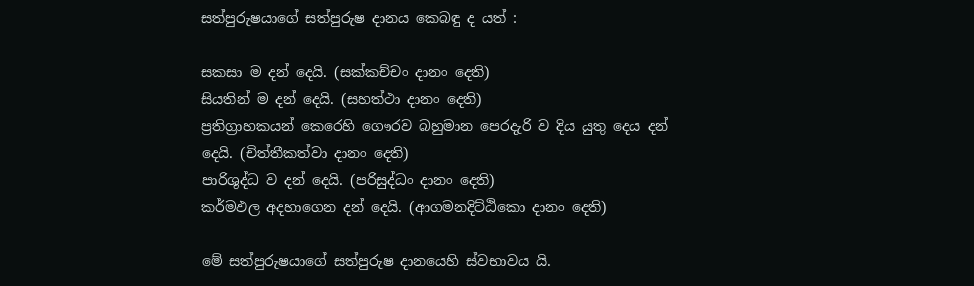සත්පුරුෂයාගේ සත්පුරුෂ දානය කෙබඳු ද යත් :

සකසා ම දන් දෙයි. (සක්කච්චං දානං දෙති)
සියතින් ම දන් දෙයි. (සහත්ථා දානං දෙති)
ප්‍රතිග්‍රාහකයන් කෙරෙහි ගෞරව බහුමාන පෙරදැරි ව දිය යුතු දෙය දන් දෙයි. (චිත්තීකත්වා දානං දෙති)
පාරිශුද්ධ ව දන් දෙයි. (පරිසුද්ධං දානං දෙති)
කර්මඵල අදහාගෙන දන් දෙයි. (ආගමනදිට්ඨිකො දානං දෙති)

මේ සත්පුරුෂයාගේ සත්පුරුෂ දානයෙහි ස්වභාවය යි.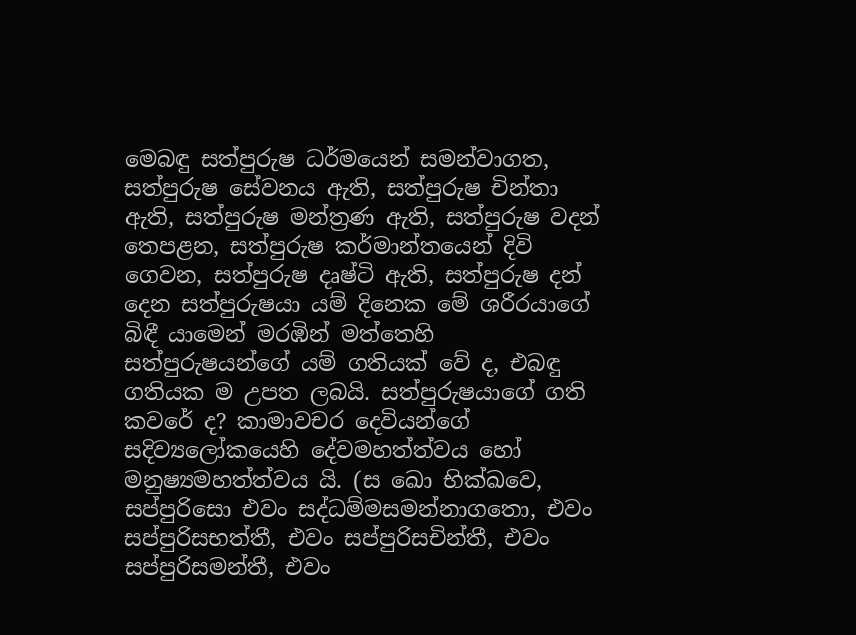මෙබඳු සත්පුරුෂ ධර්මයෙන් සමන්වාගත, සත්පුරුෂ සේවනය ඇති, සත්පුරුෂ චින්තා ඇති, සත්පුරුෂ මන්ත්‍රණ ඇති, සත්පුරුෂ වදන් තෙපළන, සත්පුරුෂ කර්මාන්තයෙන් දිවි ගෙවන, සත්පුරුෂ දෘෂ්ටි ඇති, සත්පුරුෂ දන් දෙන සත්පුරුෂයා යම් දිනෙක මේ ශරීරයාගේ බිඳී යාමෙන් මරඹින් මත්තෙහි සත්පුරුෂයන්ගේ යම් ගතියක් වේ ද, එබඳු ගතියක ම උපත ලබයි. සත්පුරුෂයාගේ ගති කවරේ ද? කාමාවචර දෙවියන්ගේ සදිව්‍යලෝකයෙහි දේවමහත්ත්වය හෝ මනුෂ්‍යමහත්ත්වය යි. (ස ඛො භික්ඛවෙ, සප්පුරිසො එවං සද්ධම්මසමන්නාගතො, එවං සප්පුරිසභත්තී, එවං සප්පුරිසචින්තී, එවං සප්පුරිසමන්තී, එවං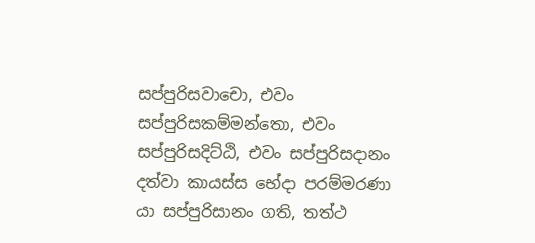සප්පුරිසවාචො, එවං සප්පුරිසකම්මන්තො, එවං සප්පුරිසදිට්ඨි, එවං සප්පුරිසදානං දත්වා කායස්ස භේදා පරම්මරණා යා සප්පුරිසානං ගති, තත්ථ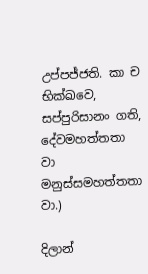උප්පජ්ජති. කා ච භික්ඛවෙ, සප්පුරිසානං ගති, දේවමහත්තතා වා මනුස්සමහත්තතා වා.)

දිලාන්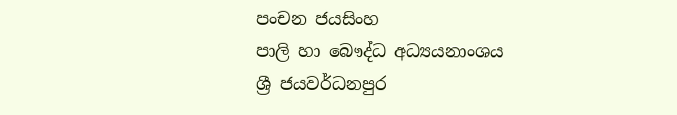පංචන ජයසිංහ
පාලි හා බෞද්ධ අධ්‍යයනාංශය
ශ්‍රී ජයවර්ධනපුර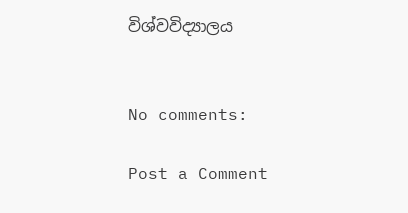විශ්වවිද්‍යාලය


No comments:

Post a Comment